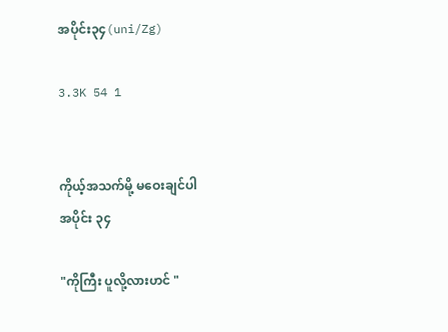အပိုင်း၃၄(uni/Zg)

3.3K 54 1


ကိုယ့်အသက်မို့ မဝေးချင်ပါ
အပိုင်း ၃၄

"ကိုကြီး ပူလို့လားဟင် "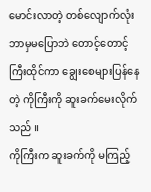မောင်းလာတဲ့ တစ်လျောက်လုံး
ဘာမှမပြောဘဲ တောင့်တောင့်ကြီးထိုင်ကာ ချွေးစေများပြန်နေတဲ့ ကိုကြီးကို ဆူးခက်မေးလိုက်သည် ။
ကိုကြီးက ဆူးခက်ကို မကြည့်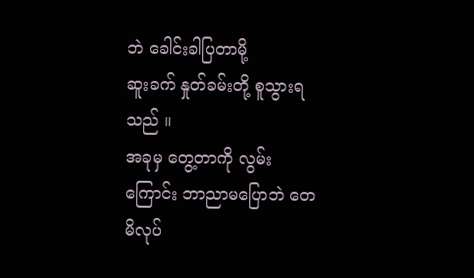ဘဲ ခေါင်းခါပြတာမို့
ဆူးခက် နှုတ်ခမ်းတို့ စူသွားရသည် ။
အခုမှ တွေ့တာကို လွမ်းကြောင်း ဘာညာမပြောဘဲ တေမိလုပ်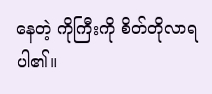နေတဲ့ ကိုကြီးကို စိတ်တိုလာရပါ၏။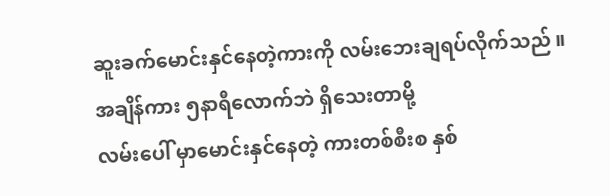ဆူးခက်မောင်း‌နှင်နေတဲ့ကားကို လမ်းဘေးချရပ်လိုက်သည် ။
အချိန်ကား ၅နာရီလောက်ဘဲ ရှိသေးတာမို့
လမ်းပေါ် မှာမောင်းနှင်နေတဲ့ ကားတစ်စီးစ နှစ်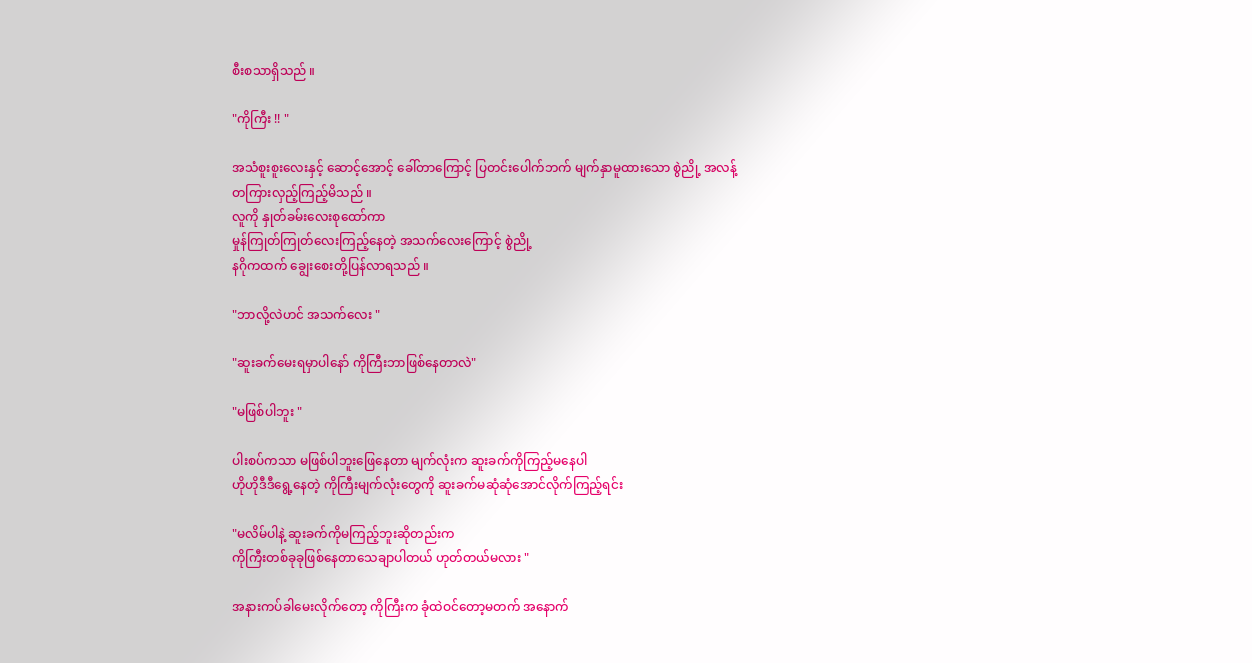စီးစသာရှိသည် ။

"ကိုကြီး !! "

အသံစူးစူးလေးနှင့် ဆောင့်အောင့် ခေါ်တာကြောင့် ပြတင်းပေါက်ဘက် မျက်နှာမူထားသော စွဲညို့ အလန့်တကြားလှည့်ကြည့်မိသည် ။
လူကို နှုတ်ခမ်းလေးစုထော်ကာ
မှုန်ကြုတ်ကြုတ်လေးကြည့်နေတဲ့ အသက်လေးကြောင့် စွဲညို့
နဂိုကထက် ချွေးစေးတို့ပြန်လာရသည် ။

"ဘာလို့လဲဟင် အသက်လေး "

"ဆူးခက်မေးရမှာပါနော် ကိုကြီးဘာဖြစ်နေတာလဲ"

"မဖြစ်ပါဘူး "

ပါးစပ်ကသာ မဖြစ်ပါဘူးဖြေနေတာ မျက်လုံးက ဆူးခက်ကိုကြည့်မနေပါ
ဟိုဟိုဒီဒီရွေ့နေတဲ့ ကိုကြီးမျက်လုံးတွေကို ဆူးခက်မဆုံဆုံအောင်လိုက်ကြည့်ရင်း

"မလိမ်ပါနဲ့ ဆူးခက်ကိုမကြည့်ဘူးဆိုတည်းက
ကိုကြီးတစ်ခုခုဖြစ်နေတာ‌သေချာပါတယ် ဟုတ်တယ်မလား "

အနားကပ်ခါမေးလိုက်တော့ ကိုကြီးက ခုံထဲဝင်တော့မတက် အနောက်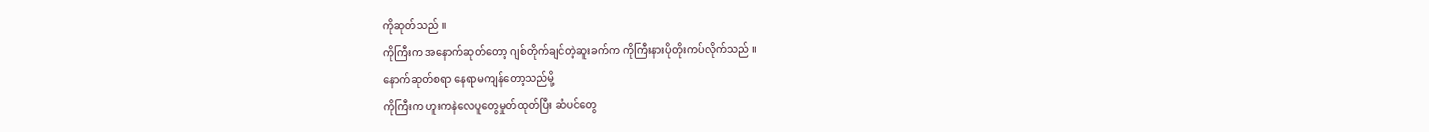ကိုဆုတ်သည် ။
ကိုကြီးက အနောက်ဆုတ်တော့ ဂျစ်တိုက်ချင်တဲ့ဆူးခက်က ကိုကြီးနားပိုတိုးကပ်လိုက်သည် ။
နောက်ဆုတ်စရာ နေရာမကျန်တော့သည်မို့
ကိုကြီးက ဟူးကနဲလေပူတွေမှုတ်ထုတ်ပြီး ဆံပင်တွေ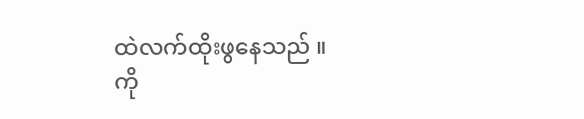ထဲလက်ထိုးဖွနေသည် ။
ကို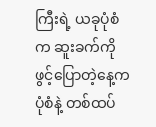ကြီးရဲ့ ယခုပုံစံက ဆူးခက်ကို
ဖွင့်ပြောတဲ့နေ့က ပုံစံနဲ့ တစ်ထပ်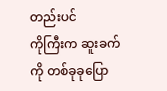တည်းပင်
ကိုကြီးက ဆူးခက်ကို တစ်ခုခုပြော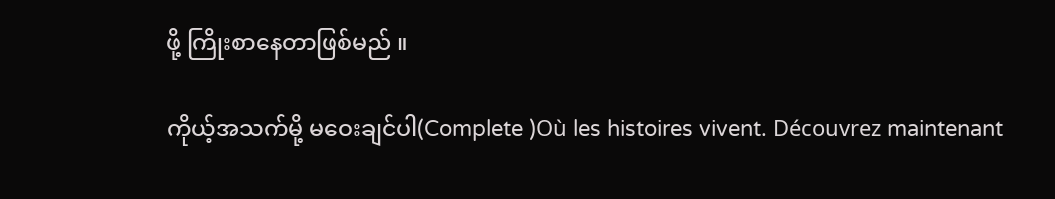ဖို့ ကြိုးစာနေတာဖြစ်မည် ။

ကိုယ့်အသက်မို့ မဝေးချင်ပါ(Complete )Où les histoires vivent. Découvrez maintenant